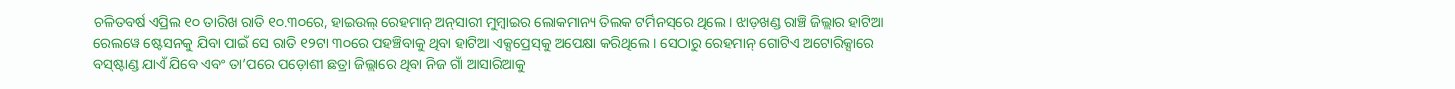ଚଳିତବର୍ଷ ଏପ୍ରିଲ ୧୦ ତାରିଖ ରାତି ୧୦.୩୦ରେ, ହାଇଉଲ୍‌ ରେହମାନ୍‌ ଅନ୍‌ସାରୀ ମୁମ୍ବାଇର ଲୋକମାନ୍ୟ ତିଲକ ଟର୍ମିନସ୍‌ରେ ଥିଲେ । ଝାଡ଼ଖଣ୍ଡ ରାଞ୍ଚି ଜିଲ୍ଲାର ହାଟିଆ ରେଲୱେ ଷ୍ଟେସନକୁ ଯିବା ପାଇଁ ସେ ରାତି ୧୨ଟା ୩୦ରେ ପହଞ୍ଚିବାକୁ ଥିବା ହାଟିଆ ଏକ୍ସପ୍ରେସ୍‌କୁ ଅପେକ୍ଷା କରିଥିଲେ । ସେଠାରୁ ରେହମାନ୍‌ ଗୋଟିଏ ଅଟୋରିକ୍ସାରେ ବସ୍‌ଷ୍ଟାଣ୍ଡ ଯାଏଁ ଯିବେ ଏବଂ ତା’ପରେ ପଡ଼ୋଶୀ ଛତ୍ରା ଜିଲ୍ଲାରେ ଥିବା ନିଜ ଗାଁ ଆସାରିଆକୁ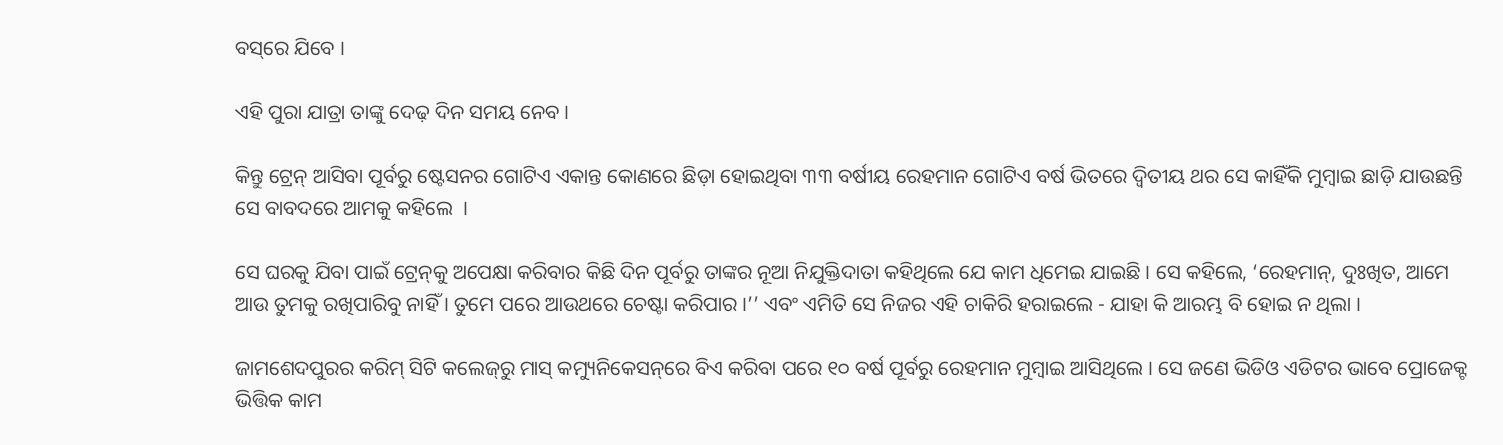ବସ୍‌ରେ ଯିବେ ।

ଏହି ପୁରା ଯାତ୍ରା ତାଙ୍କୁ ଦେଢ଼ ଦିନ ସମୟ ନେବ ।

କିନ୍ତୁ ଟ୍ରେନ୍‌ ଆସିବା ପୂର୍ବରୁ ଷ୍ଟେସନର ଗୋଟିଏ ଏକାନ୍ତ କୋଣରେ ଛିଡ଼ା ହୋଇଥିବା ୩୩ ବର୍ଷୀୟ ରେହମାନ ଗୋଟିଏ ବର୍ଷ ଭିତରେ ଦ୍ୱିତୀୟ ଥର ସେ କାହିଁକି ମୁମ୍ବାଇ ଛାଡ଼ି ଯାଉଛନ୍ତି ସେ ବାବଦରେ ଆମକୁ କହିଲେ  ।

ସେ ଘରକୁ ଯିବା ପାଇଁ ଟ୍ରେନ୍‌କୁ ଅପେକ୍ଷା କରିବାର କିଛି ଦିନ ପୂର୍ବରୁ ତାଙ୍କର ନୂଆ ନିଯୁକ୍ତିଦାତା କହିଥିଲେ ଯେ କାମ ଧିମେଇ ଯାଇଛି । ସେ କହିଲେ, ‘ରେହମାନ୍‌, ଦୁଃଖିତ, ଆମେ ଆଉ ତୁମକୁ ରଖିପାରିବୁ ନାହିଁ । ତୁମେ ପରେ ଆଉଥରେ ଚେଷ୍ଟା କରିପାର ।’’ ଏବଂ ଏମିତି ସେ ନିଜର ଏହି ଚାକିରି ହରାଇଲେ - ଯାହା କି ଆରମ୍ଭ ବି ହୋଇ ନ ଥିଲା ।

ଜାମଶେଦପୁରର କରିମ୍‌ ସିଟି କଲେଜ୍‌ରୁ ମାସ୍‌ କମ୍ୟୁନିକେସନ୍‌ରେ ବିଏ କରିବା ପରେ ୧୦ ବର୍ଷ ପୂର୍ବରୁ ରେହମାନ ମୁମ୍ବାଇ ଆସିଥିଲେ । ସେ ଜଣେ ଭିଡିଓ ଏଡିଟର ଭାବେ ପ୍ରୋଜେକ୍ଟ ଭିତ୍ତିକ କାମ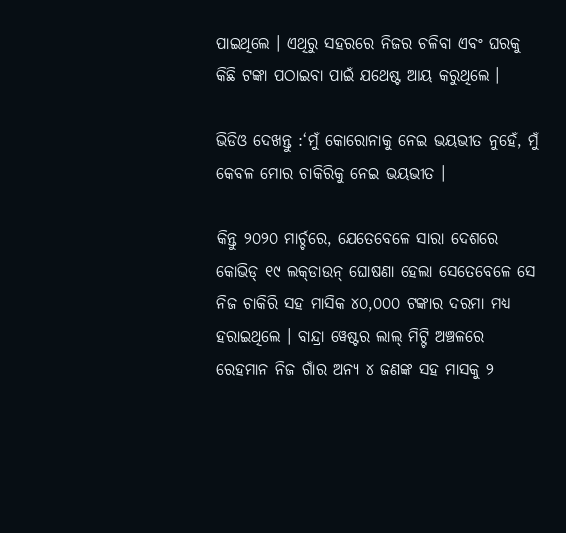ପାଇଥିଲେ । ଏଥିରୁ ସହରରେ ନିଜର ଚଳିବା ଏବଂ ଘରକୁ କିଛି ଟଙ୍କା ପଠାଇବା ପାଇଁ ଯଥେଷ୍ଟ ଆୟ କରୁଥିଲେ ।

ଭିଡିଓ ଦେଖନ୍ତୁ :‘ମୁଁ କୋରୋନାକୁ ନେଇ ଭୟଭୀତ ନୁହେଁ, ମୁଁ କେବଳ ମୋର ଚାକିରିକୁ ନେଇ ଭୟଭୀତ ।

କିନ୍ତୁ ୨୦୨୦ ମାର୍ଚ୍ଚରେ, ଯେତେବେଳେ ସାରା ଦେଶରେ କୋଭିଡ୍‌ ୧୯ ଲକ୍‌ଡାଉନ୍‌ ଘୋଷଣା ହେଲା ସେତେବେଳେ ସେ ନିଜ ଚାକିରି ସହ ମାସିକ ୪୦,୦୦୦ ଟଙ୍କାର ଦରମା ମଧ୍ୟ ହରାଇଥିଲେ । ବାନ୍ଦ୍ରା ୱେଷ୍ଟର ଲାଲ୍‌ ମିଟ୍ଟି ଅଞ୍ଚଳରେ ରେହମାନ ନିଜ ଗାଁର ଅନ୍ୟ ୪ ଜଣଙ୍କ ସହ ମାସକୁ ୨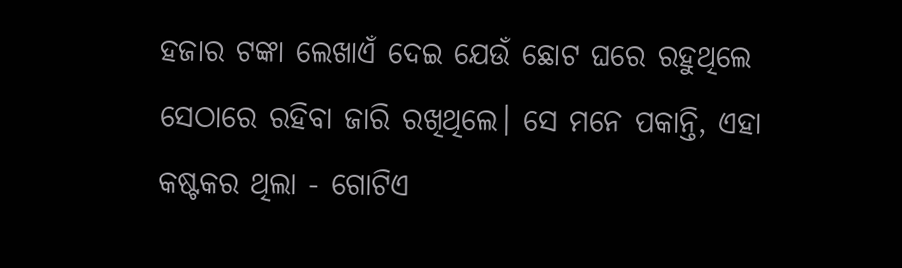ହଜାର ଟଙ୍କା ଲେଖାଏଁ ଦେଇ ଯେଉଁ ଛୋଟ ଘରେ ରହୁଥିଲେ ସେଠାରେ ରହିବା ଜାରି ରଖିଥିଲେ। ସେ ମନେ ପକାନ୍ତି, ଏହା କଷ୍ଟକର ଥିଲା - ଗୋଟିଏ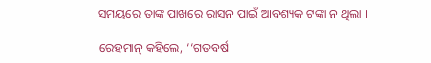ସମୟରେ ତାଙ୍କ ପାଖରେ ରାସନ ପାଇଁ ଆବଶ୍ୟକ ଟଙ୍କା ନ ଥିଲା ।

ରେହମାନ୍‌ କହିଲେ, ‘‘ଗତବର୍ଷ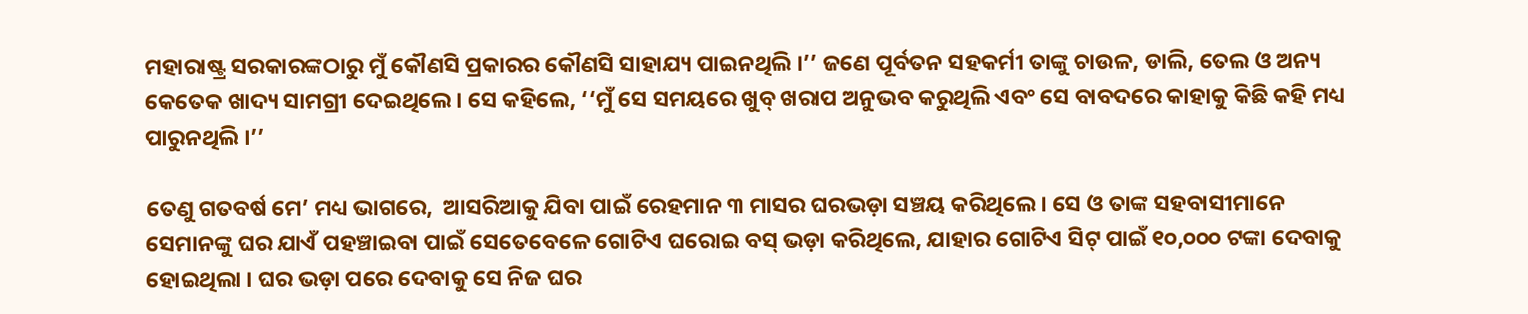ମହାରାଷ୍ଟ୍ର ସରକାରଙ୍କଠାରୁ ମୁଁ କୌଣସି ପ୍ରକାରର କୌଣସି ସାହାଯ୍ୟ ପାଇନଥିଲି ।’’ ଜଣେ ପୂର୍ବତନ ସହକର୍ମୀ ତାଙ୍କୁ ଚାଉଳ, ଡାଲି, ତେଲ ଓ ଅନ୍ୟ କେତେକ ଖାଦ୍ୟ ସାମଗ୍ରୀ ଦେଇଥିଲେ । ସେ କହିଲେ, ‘‘ମୁଁ ସେ ସମୟରେ ଖୁବ୍‌ ଖରାପ ଅନୁଭବ କରୁଥିଲି ଏବଂ ସେ ବାବଦରେ କାହାକୁ କିଛି କହି ମଧ୍ୟ ପାରୁନଥିଲି ।’’

ତେଣୁ ଗତବର୍ଷ ମେ’ ମଧ୍ୟ ଭାଗରେ,  ଆସରିଆକୁ ଯିବା ପାଇଁ ରେହମାନ ୩ ମାସର ଘରଭଡ଼ା ସଞ୍ଚୟ କରିଥିଲେ । ସେ ଓ ତାଙ୍କ ସହବାସୀମାନେ ସେମାନଙ୍କୁ ଘର ଯାଏଁ ପହଞ୍ଚାଇବା ପାଇଁ ସେତେବେଳେ ଗୋଟିଏ ଘରୋଇ ବସ୍‌ ଭଡ଼ା କରିଥିଲେ, ଯାହାର ଗୋଟିଏ ସିଟ୍‌ ପାଇଁ ୧୦,୦୦୦ ଟଙ୍କା ଦେବାକୁ ହୋଇଥିଲା । ଘର ଭଡ଼ା ପରେ ଦେବାକୁ ସେ ନିଜ ଘର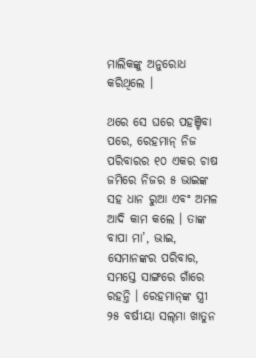ମାଲିକଙ୍କୁ ଅନୁରୋଧ କରିଥିଲେ ।

ଥରେ ସେ ଘରେ ପହଞ୍ଚିବା ପରେ, ରେହମାନ୍ ନିଜ ପରିବାରର ୧୦ ଏକର ଚାଷ ଜମିରେ ନିଜର ୫ ଭାଇଙ୍କ ସହ ଧାନ ରୁଆ ଏବଂ ଅମଳ ଆଦି କାମ କଲେ । ତାଙ୍କ ବାପା ମା’, ଭାଇ, ସେମାନଙ୍କର ପରିବାର, ସମସ୍ତେ ସାଙ୍ଗରେ ଗାଁରେ ରହନ୍ତି । ରେହମାନ୍‌ଙ୍କ ସ୍ତ୍ରୀ ୨୫ ବର୍ଷୀୟା ସଲ୍‌ମା ଖାତୁନ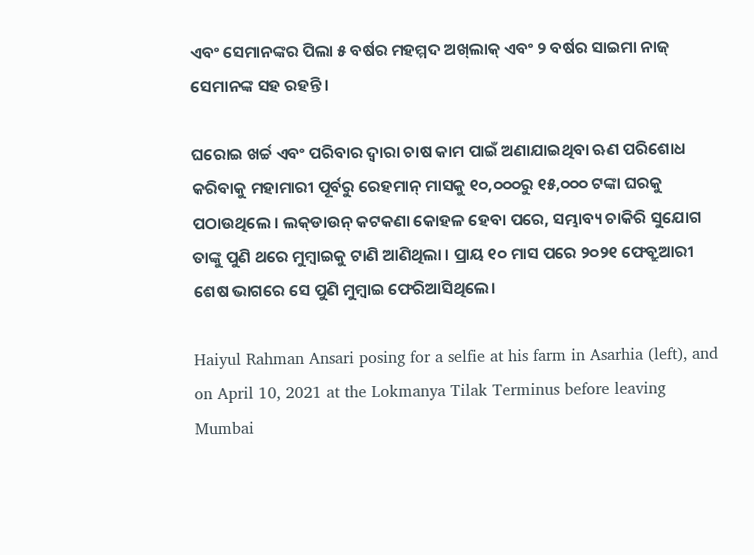ଏବଂ ସେମାନଙ୍କର ପିଲା ୫ ବର୍ଷର ମହମ୍ମଦ ଅଖ୍‌ଲାକ୍‌ ଏବଂ ୨ ବର୍ଷର ସାଇମା ନାଜ୍‌ ସେମାନଙ୍କ ସହ ରହନ୍ତି ।

ଘରୋଇ ଖର୍ଚ୍ଚ ଏବଂ ପରିବାର ଦ୍ୱାରା ଚାଷ କାମ ପାଇଁ ଅଣାଯାଇଥିବା ଋଣ ପରିଶୋଧ କରିବାକୁ ମହାମାରୀ ପୂର୍ବରୁ ରେହମାନ୍‌ ମାସକୁ ୧୦,୦୦୦ରୁ ୧୫,୦୦୦ ଟଙ୍କା ଘରକୁ ପଠାଉଥିଲେ । ଲକ୍‌ଡାଉନ୍‌ କଟକଣା କୋହଳ ହେବା ପରେ, ସମ୍ଭାବ୍ୟ ଚାକିରି ସୁଯୋଗ ତାଙ୍କୁ ପୁଣି ଥରେ ମୁମ୍ବାଇକୁ ଟାଣି ଆଣିଥିଲା । ପ୍ରାୟ ୧୦ ମାସ ପରେ ୨୦୨୧ ଫେବ୍ରୁଆରୀ ଶେଷ ଭାଗରେ ସେ ପୁଣି ମୁମ୍ବାଇ ଫେରିଆସିଥିଲେ।

Haiyul Rahman Ansari posing for a selfie at his farm in Asarhia (left), and on April 10, 2021 at the Lokmanya Tilak Terminus before leaving Mumbai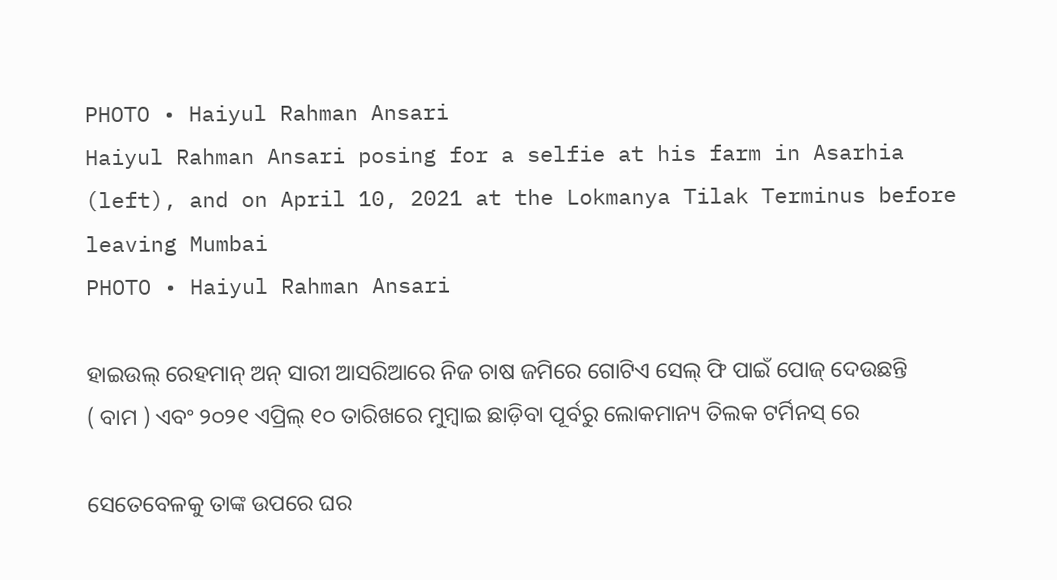PHOTO • Haiyul Rahman Ansari
Haiyul Rahman Ansari posing for a selfie at his farm in Asarhia (left), and on April 10, 2021 at the Lokmanya Tilak Terminus before leaving Mumbai
PHOTO • Haiyul Rahman Ansari

ହାଇଉଲ୍ ରେହମାନ୍ ଅନ୍ ସାରୀ ଆସରିଆରେ ନିଜ ଚାଷ ଜମିରେ ଗୋଟିଏ ସେଲ୍ ଫି ପାଇଁ ପୋଜ୍ ଦେଉଛନ୍ତି ( ବାମ ) ଏବଂ ୨୦୨୧ ଏପ୍ରିଲ୍ ୧୦ ତାରିଖରେ ମୁମ୍ବାଇ ଛାଡ଼ିବା ପୂର୍ବରୁ ଲୋକମାନ୍ୟ ତିଲକ ଟର୍ମିନସ୍ ରେ

ସେତେବେଳକୁ ତାଙ୍କ ଉପରେ ଘର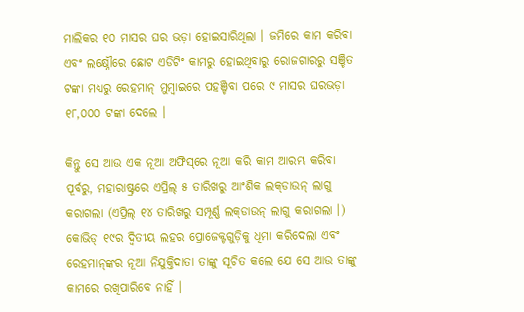ମାଲିକର ୧୦ ମାସର ଘର ଭଡ଼ା ହୋଇସାରିଥିଲା । ଜମିରେ କାମ କରିବା ଏବଂ ଲକ୍ଷ୍ନୌରେ ଛୋଟ ଏଡିଟିଂ କାମରୁ ହୋଇଥିବାରୁ ରୋଜଗାରରୁ ସଞ୍ଚିତ ଟଙ୍କା ମଧ୍ୟରୁ ରେହମାନ୍‌ ମୁମ୍ବାଇରେ ପହଞ୍ଚିବା ପରେ ୯ ମାସର ଘରଭଡ଼ା ୧୮,୦୦୦ ଟଙ୍କା ଦେଲେ ।

କିନ୍ତୁ ସେ ଆଉ ଏକ ନୂଆ ଅଫିସ୍‌ରେ ନୂଆ କରି କାମ ଆରମ୍ଭ କରିବା ପୂର୍ବରୁ, ମହାରାଷ୍ଟ୍ରରେ ଏପ୍ରିଲ୍‌ ୫ ତାରିଖରୁ ଆଂଶିକ ଲକ୍‌ଡାଉନ୍‌ ଲାଗୁ କରାଗଲା (ଏପ୍ରିଲ୍‌ ୧୪ ତାରିଖରୁ ସମ୍ପୂର୍ଣ୍ଣ ଲକ୍‌ଡାଉନ୍‌ ଲାଗୁ କରାଗଲା ।) କୋଭିଡ୍‌ ୧୯ର ଦ୍ୱିତୀୟ ଲହର ପ୍ରୋଜେକ୍ଟଗୁଡ଼ିକୁ ଧିମା କରିଦେଲା ଏବଂ ରେହମାନ୍‌ଙ୍କର ନୂଆ ନିଯୁକ୍ତିଦାତା ତାଙ୍କୁ ସୂଚିତ କଲେ ଯେ ସେ ଆଉ ତାଙ୍କୁ କାମରେ ରଖିପାରିବେ ନାହିଁ ।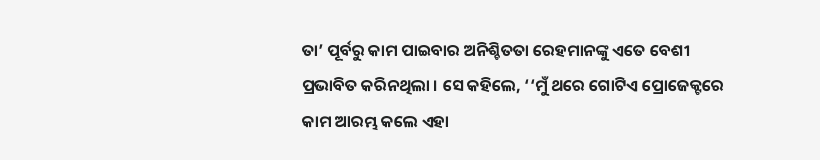ତା’ ପୂର୍ବରୁ କାମ ପାଇବାର ଅନିଶ୍ଚିତତା ରେହମାନଙ୍କୁ ଏତେ ବେଶୀ ପ୍ରଭାବିତ କରିନଥିଲା । ସେ କହିଲେ, ‘‘ମୁଁ ଥରେ ଗୋଟିଏ ପ୍ରୋଜେକ୍ଟରେ କାମ ଆରମ୍ଭ କଲେ ଏହା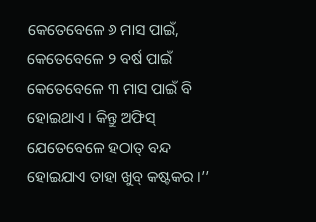କେତେବେଳେ ୬ ମାସ ପାଇଁ, କେତେବେଳେ ୨ ବର୍ଷ ପାଇଁ କେତେବେଳେ ୩ ମାସ ପାଇଁ ବି ହୋଇଥାଏ । କିନ୍ତୁ ଅଫିସ୍‌ ଯେତେବେଳେ ହଠାତ୍‌ ବନ୍ଦ ହୋଇଯାଏ ତାହା ଖୁବ୍‌ କଷ୍ଟକର ।’’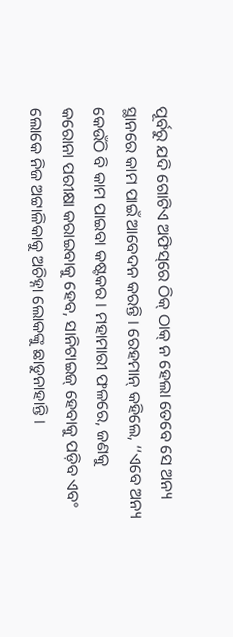ପୂର୍ବରୁ ଯଦି ଗୋଟିଏ ଅଫିସ୍‌ରେ ଠିକ୍‌ ଠାକ୍‌ ନ ହେଲା ତେବେ ସେ ଅନ୍ୟ ସ୍ଥାନରେ କାମ ପାଇଁ ଆବେଦନ କରନ୍ତି । ରେହମାନ୍‌ କହିଲେ, ‘‘ଏବେ ଅନ୍ୟ କେଉଁଠି ବି କାମ ପାଇବା କଷ୍ଟକର । ମହାମାରୀ ଫଳରେ, ଜଣକୁ କରୋନା ପରୀକ୍ଷା କରାଇବାକୁ ହେବ, ସାନିଟାଇଜ୍‌ ହେବାକୁ ପଡ଼ିବ ଏବଂ ଲୋକେ ନିଜ ଅଟ୍ଟାଳିକାକୁ ଅଚିହ୍ନା ଲୋକଙ୍କୁ ଛାଡୁନାହାନ୍ତି ।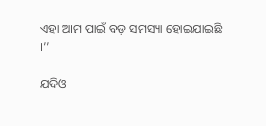ଏହା ଆମ ପାଇଁ ବଡ଼ ସମସ୍ୟା ହୋଇଯାଇଛି ।’’

ଯଦିଓ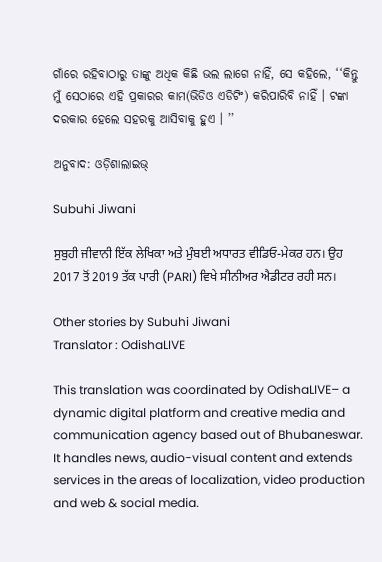ଗାଁରେ ରହିବାଠାରୁ ତାଙ୍କୁ ଅଧିକ କିଛି ଭଲ ଲାଗେ ନାହିଁ, ସେ କହିଲେ, ‘‘କିନ୍ତୁ ମୁଁ ସେଠାରେ ଏହି ପ୍ରକାରର କାମ(ଭିଡିଓ ଏଡିଟିଂ) କରିପାରିବି ନାହିଁ । ଟଙ୍କା ଦରକାର ହେଲେ ସହରକୁ ଆସିବାକୁ ହୁଏ । ’’

ଅନୁବାଦ: ଓଡ଼ିଶାଲାଇଭ୍‍

Subuhi Jiwani

ਸੁਬੁਹੀ ਜੀਵਾਨੀ ਇੱਕ ਲੇਖਿਕਾ ਅਤੇ ਮੁੰਬਈ ਅਧਾਰਤ ਵੀਡਿਓ-ਮੇਕਰ ਹਨ। ਉਹ 2017 ਤੋਂ 2019 ਤੱਕ ਪਾਰੀ (PARI) ਵਿਖੇ ਸੀਨੀਅਰ ਐਡੀਟਰ ਰਹੀ ਸਨ।

Other stories by Subuhi Jiwani
Translator : OdishaLIVE

This translation was coordinated by OdishaLIVE– a dynamic digital platform and creative media and communication agency based out of Bhubaneswar. It handles news, audio-visual content and extends services in the areas of localization, video production and web & social media.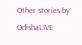Other stories by OdishaLIVE